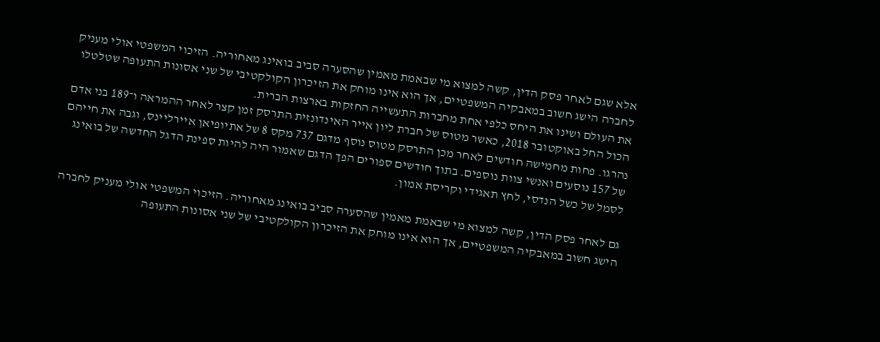אלא שגם לאחר פסק הדין, קשה למצוא מי שבאמת מאמין שהסערה סביב בואינג מאחוריה. הזיכוי המשפטי אולי מעניק לחברה הישג חשוב במאבקיה המשפטיים, אך הוא אינו מוחק את הזיכרון הקולקטיבי של שני אסונות התעופה שטלטלו את העולם ושינו את היחס כלפי אחת מחברות התעשייה החזקות בארצות הברית.
הכול החל באוקטובר 2018, כאשר מטוס של חברת ליון אייר האינדונזית התרסק זמן קצר לאחר ההמראה ו־189 בני אדם נהרגו. פחות מחמישה חודשים לאחר מכן התרסק מטוס נוסף מדגם 737 מקס 8 של אתיופיאן איירליינס, וגבה את חייהם של 157 נוסעים ואנשי צוות נוספים. בתוך חודשים ספורים הפך הדגם שאמור היה להיות ספינת הדגל החדשה של בואינג לסמל של כשל הנדסי, לחץ תאגידי וקריסת אמון.

גם לאחר פסק הדין, קשה למצוא מי שבאמת מאמין שהסערה סביב בואינג מאחוריה. הזיכוי המשפטי אולי מעניק לחברה הישג חשוב במאבקיה המשפטיים, אך הוא אינו מוחק את הזיכרון הקולקטיבי של שני אסונות התעופה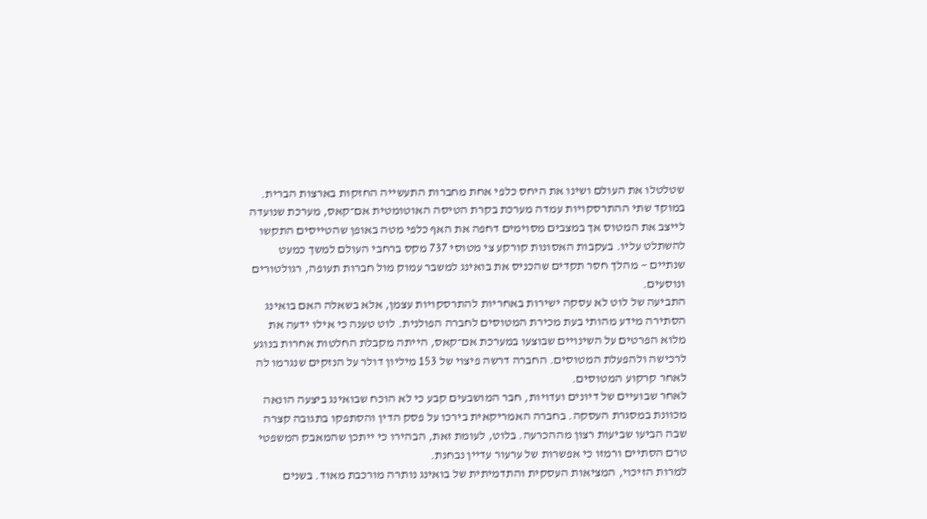שטלטלו את העולם ושינו את היחס כלפי אחת מחברות התעשייה החזקות בארצות הברית.
במוקד שתי ההתרסקויות עמדה מערכת בקרת הטיסה האוטומטית אם־קאס, מערכת שנועדה לייצב את המטוס אך במצבים מסוימים דחפה את האף כלפי מטה באופן שהטייסים התקשו להשתלט עליו. בעקבות האסונות קורקע צי מטוסי 737 מקס ברחבי העולם למשך כמעט שנתיים — מהלך חסר תקדים שהכניס את בואינג למשבר עמוק מול חברות תעופה, רגולטורים ונוסעים.
התביעה של לוט לא עסקה ישירות באחריות להתרסקויות עצמן, אלא בשאלה האם בואינג הסתירה מידע מהותי בעת מכירת המטוסים לחברה הפולנית. לוט טענה כי אילו ידעה את מלוא הפרטים על השינויים שבוצעו במערכת אם־קאס, הייתה מקבלת החלטות אחרות בנוגע לרכישה ולהפעלת המטוסים. החברה דרשה פיצוי של 153 מיליון דולר על הנזקים שנגרמו לה לאחר קרקוע המטוסים.
לאחר שבועיים של דיונים ועדויות, חבר המושבעים קבע כי לא הוכח שבואינג ביצעה הונאה מכוונת במסגרת העסקה. בחברה האמריקאית בירכו על פסק הדין והסתפקו בתגובה קצרה שבה הביעו שביעות רצון מההכרעה. בלוט, לעומת זאת, הבהירו כי ייתכן שהמאבק המשפטי טרם הסתיים ורמזו כי אפשרות של ערעור עדיין נבחנת.
למרות הזיכוי, המציאות העסקית והתדמיתית של בואינג נותרה מורכבת מאוד. בשנים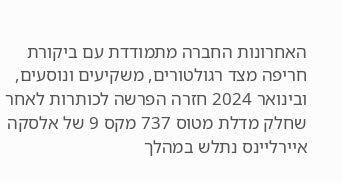האחרונות החברה מתמודדת עם ביקורת חריפה מצד רגולטורים, משקיעים ונוסעים, ובינואר 2024 חזרה הפרשה לכותרות לאחר שחלק מדלת מטוס 737 מקס 9 של אלסקה איירליינס נתלש במהלך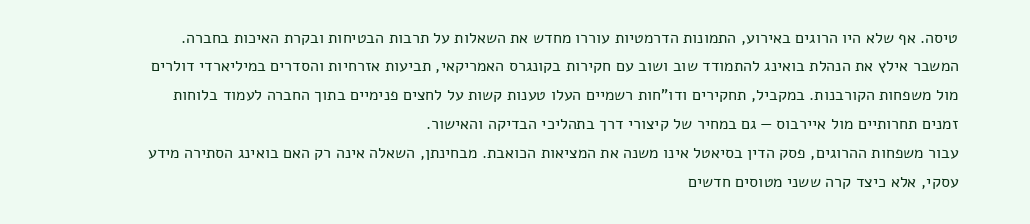טיסה. אף שלא היו הרוגים באירוע, התמונות הדרמטיות עוררו מחדש את השאלות על תרבות הבטיחות ובקרת האיכות בחברה.
המשבר אילץ את הנהלת בואינג להתמודד שוב ושוב עם חקירות בקונגרס האמריקאי, תביעות אזרחיות והסדרים במיליארדי דולרים מול משפחות הקורבנות. במקביל, תחקירים ודו"חות רשמיים העלו טענות קשות על לחצים פנימיים בתוך החברה לעמוד בלוחות זמנים תחרותיים מול איירבוס — גם במחיר של קיצורי דרך בתהליכי הבדיקה והאישור.
עבור משפחות ההרוגים, פסק הדין בסיאטל אינו משנה את המציאות הכואבת. מבחינתן, השאלה אינה רק האם בואינג הסתירה מידע עסקי, אלא כיצד קרה ששני מטוסים חדשים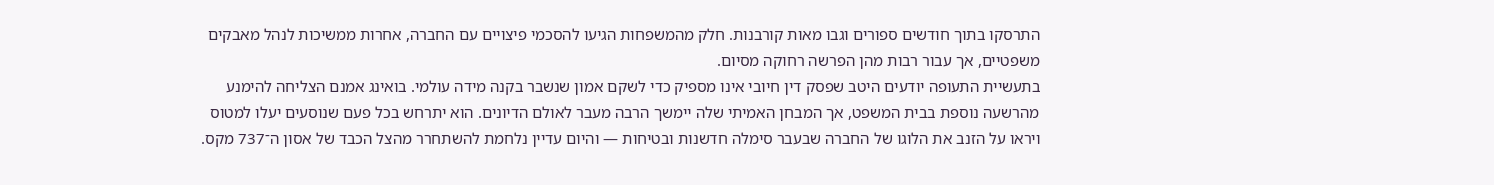התרסקו בתוך חודשים ספורים וגבו מאות קורבנות. חלק מהמשפחות הגיעו להסכמי פיצויים עם החברה, אחרות ממשיכות לנהל מאבקים משפטיים, אך עבור רבות מהן הפרשה רחוקה מסיום.
בתעשיית התעופה יודעים היטב שפסק דין חיובי אינו מספיק כדי לשקם אמון שנשבר בקנה מידה עולמי. בואינג אמנם הצליחה להימנע מהרשעה נוספת בבית המשפט, אך המבחן האמיתי שלה יימשך הרבה מעבר לאולם הדיונים. הוא יתרחש בכל פעם שנוסעים יעלו למטוס ויראו על הזנב את הלוגו של החברה שבעבר סימלה חדשנות ובטיחות — והיום עדיין נלחמת להשתחרר מהצל הכבד של אסון ה־737 מקס.